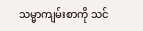သမ္မာကျမ်းစာကို သင်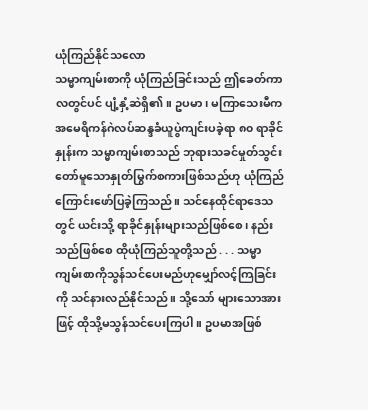ယုံကြည်နိုင်သလော
သမ္မာကျမ်းစာကို ယုံကြည်ခြင်းသည် ဤခေတ်ကာလတွင်ပင် ပျံ့နှံ့ဆဲရှိ၏။ ဥပမာ၊ မကြာသေးမီက အမေရိကန်ဂဲလပ်ဆန္ဒခံယူပွဲကျင်းပခဲ့ရာ ၈၀ ရာခိုင်နှုန်းက သမ္မာကျမ်းစာသည် ဘုရားသခင်မှုတ်သွင်းတော်မူသောနှုတ်မြွက်စကားဖြစ်သည်ဟု ယုံကြည်ကြောင်းဖော်ပြခဲ့ကြသည်။ သင်နေထိုင်ရာဒေသတွင် ယင်းသို့ ရာခိုင်နှုန်းများသည်ဖြစ်စေ၊ နည်းသည်ဖြစ်စေ ထိုယုံကြည်သူတို့သည် . . . သမ္မာကျမ်းစာကိုသွန်သင်ပေးမည်ဟုမျှော်လင့်ကြခြင်းကို သင်နားလည်နိုင်သည်။ သို့သော် များသောအားဖြင့် ထိုသို့မသွန်သင်ပေးကြပါ။ ဥပမာအဖြစ်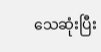သေဆုံးပြီး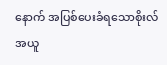နောက် အပြစ်ပေးခံရသောစိုးလ်အယူ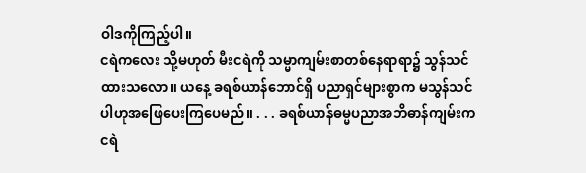ဝါဒကိုကြည့်ပါ။
ငရဲကလေး သို့မဟုတ် မီးငရဲကို သမ္မာကျမ်းစာတစ်နေရာရာ၌ သွန်သင်ထားသလော။ ယနေ့ ခရစ်ယာန်ဘောင်ရှိ ပညာရှင်များစွာက မသွန်သင်ပါဟုအဖြေပေးကြပေမည်။ . . . ခရစ်ယာန်ဓမ္မပညာအဘိဓာန်ကျမ်းက ငရဲ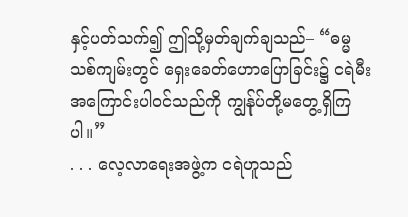နှင့်ပတ်သက်၍ ဤသို့မှတ်ချက်ချသည်– “ဓမ္မသစ်ကျမ်းတွင် ရှေးခေတ်ဟောပြောခြင်း၌ ငရဲမီးအကြောင်းပါဝင်သည်ကို ကျွန်ုပ်တို့မတွေ့ရှိကြပါ။”
. . . လေ့လာရေးအဖွဲ့က ငရဲဟူသည်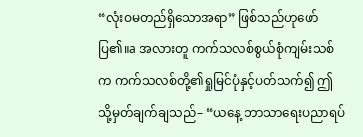“လုံးဝမတည်ရှိသောအရာ” ဖြစ်သည်ဟုဖော်ပြ၏။a အလားတူ ကက်သလစ်စွယ်စုံကျမ်းသစ်က ကက်သလစ်တို့၏ရှုမြင်ပုံနှင့်ပတ်သက်၍ ဤသို့မှတ်ချက်ချသည်– “ယနေ့ ဘာသာရေးပညာရပ်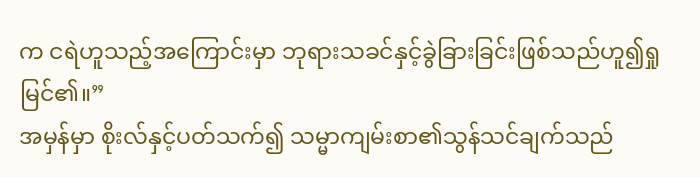က ငရဲဟူသည့်အကြောင်းမှာ ဘုရားသခင်နှင့်ခွဲခြားခြင်းဖြစ်သည်ဟူ၍ရှုမြင်၏။”
အမှန်မှာ စိုးလ်နှင့်ပတ်သက်၍ သမ္မာကျမ်းစာ၏သွန်သင်ချက်သည်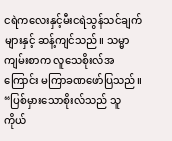ငရဲကလေးနှင့်မီးငရဲသွန်သင်ချက်များနှင့် ဆန့်ကျင်သည်။ သမ္မာကျမ်းစာက လူသေစိုးလ်အကြောင်း မကြာခဏဖော်ပြသည်။ “ပြစ်မှားသောစိုးလ်သည် သူကိုယ်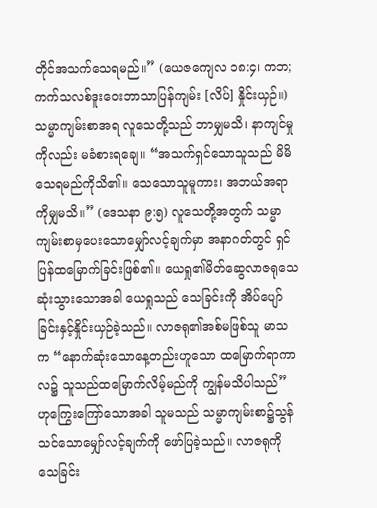တိုင်အသက်သေရမည်။” (ယေဇကျေလ ၁၈:၄၊ ကဘ; ကက်သလစ်ဒူးဝေးဘာသာပြန်ကျမ်း [လိပ်] နှိုင်းယှဉ်။) သမ္မာကျမ်းစာအရ လူသေတို့သည် ဘာမျှမသိ၊ နာကျင်မှုကိုလည်း မခံစားရချေ။ “အသက်ရှင်သောသူသည် မိမိသေရမည်ကိုသိ၏။ သေသောသူမူကား၊ အဘယ်အရာကိုမျှမသိ။” (ဒေသနာ ၉:၅) လူသေတို့အတွက် သမ္မာကျမ်းစာမှပေးသောမျှော်လင့်ချက်မှာ အနာဂတ်တွင် ရှင်ပြန်ထမြောက်ခြင်းဖြစ်၏။ ယေရှု၏မိတ်ဆွေလာဇရုသေဆုံးသွားသောအခါ ယေရှုသည် သေခြင်းကို အိပ်ပျော်ခြင်းနှင့်နှိုင်းယှဉ်ခဲ့သည်။ လာဇရု၏အစ်မဖြစ်သူ မာသက “နောက်ဆုံးသောနေ့တည်းဟူသော ထမြောက်ရာကာလ၌ သူသည်ထမြောက်လိမ့်မည်ကို ကျွန်မသိပါသည်” ဟုကြွေးကြော်သောအခါ သူမသည် သမ္မာကျမ်းစာ၌သွန်သင်သောမျှော်လင့်ချက်ကို ဖော်ပြခဲ့သည်။ လာဇရုကို သေခြင်း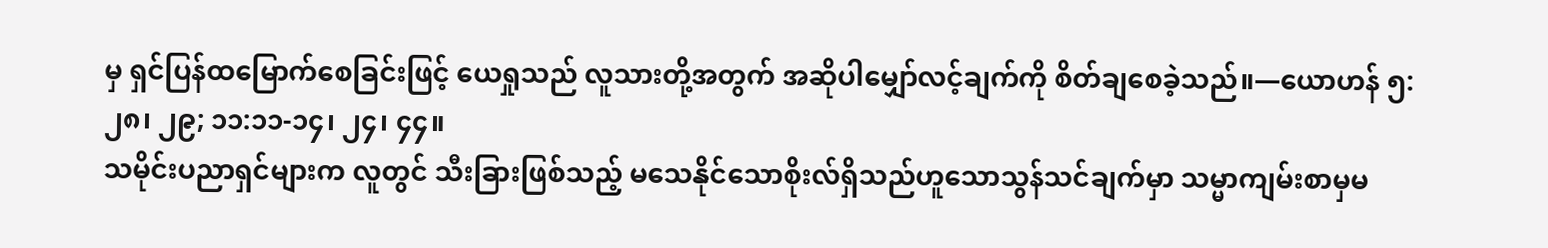မှ ရှင်ပြန်ထမြောက်စေခြင်းဖြင့် ယေရှုသည် လူသားတို့အတွက် အဆိုပါမျှော်လင့်ချက်ကို စိတ်ချစေခဲ့သည်။—ယောဟန် ၅:၂၈၊ ၂၉; ၁၁:၁၁-၁၄၊ ၂၄၊ ၄၄။
သမိုင်းပညာရှင်များက လူတွင် သီးခြားဖြစ်သည့် မသေနိုင်သောစိုးလ်ရှိသည်ဟူသောသွန်သင်ချက်မှာ သမ္မာကျမ်းစာမှမ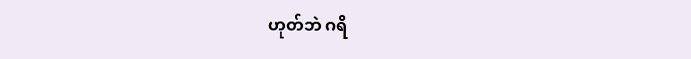ဟုတ်ဘဲ ဂရိ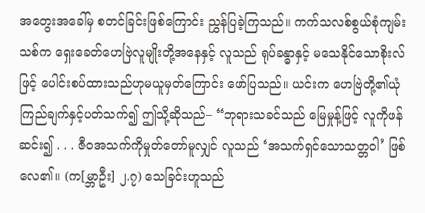အတွေးအခေါ်မှ စတင်ခြင်းဖြစ်ကြောင်း ညွှန်ပြခဲ့ကြသည်။ ကက်သလစ်စွယ်စုံကျမ်းသစ်က ရှေးခေတ်ဟေဗြဲလူမျိုးတို့အနေနှင့် လူသည် ရုပ်ခန္ဓာနှင့် မသေနိုင်သောစိုးလ်ဖြင့် ပေါင်းစပ်ထားသည်ဟုမယူမှတ်ကြောင်း ဖော်ပြသည်။ ယင်းက ဟေဗြဲတို့၏ယုံကြည်ချက်နှင့်ပတ်သက်၍ ဤသို့ဆိုသည်– “ဘုရားသခင်သည် မြေမှုန့်ဖြင့် လူကိုဖန်ဆင်း၍ . . . ဇီဝအသက်ကိုမှုတ်တော်မူလျှင် လူသည် ‘အသက်ရှင်သောသတ္တဝါ’ ဖြစ်လေ၏။ (က[မ္ဘာဦး] ၂.၇) သေခြင်းဟူသည်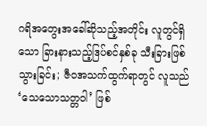ဂရိအတွေးအခေါ်ဆိုသည့်အတိုင်း လူတွင်ရှိသော ခြားနားသည့်ဒြပ်စင်နှစ်ခု သီးခြားဖြစ်သွားခြင်း; ဇီဝအသက်ထွက်ရာတွင် လူသည် ‘သေသောသတ္တဝါ’ ဖြစ်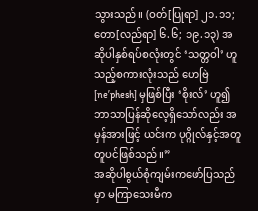သွားသည်။ (ဝတ်[ပြုရာ] ၂၁.၁၁; တော[လည်ရာ] ၆.၆; ၁၉.၁၃) အဆိုပါနှစ်ရပ်စလုံးတွင် ‘သတ္တဝါ’ ဟူသည့်စကားလုံးသည် ဟေဗြဲ [neʹphesh] မှဖြစ်ပြီး ‘စိုးလ်’ ဟူ၍ဘာသာပြန်ဆိုလေ့ရှိသော်လည်း အမှန်အားဖြင့် ယင်းက ပုဂ္ဂိုလ်နှင့်အတူတူပင်ဖြစ်သည်။”
အဆိုပါစွယ်စုံကျမ်းကဖော်ပြသည်မှာ မကြာသေးမီက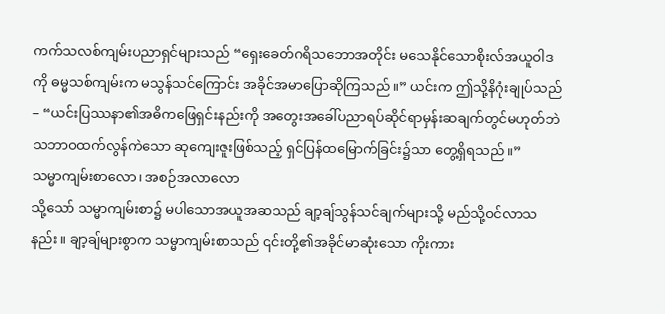ကက်သလစ်ကျမ်းပညာရှင်များသည် “ရှေးခေတ်ဂရိသဘောအတိုင်း မသေနိုင်သောစိုးလ်အယူဝါဒကို ဓမ္မသစ်ကျမ်းက မသွန်သင်ကြောင်း အခိုင်အမာပြောဆိုကြသည်။” ယင်းက ဤသို့နိဂုံးချုပ်သည်– “ယင်းပြဿနာ၏အဓိကဖြေရှင်းနည်းကို အတွေးအခေါ်ပညာရပ်ဆိုင်ရာမှန်းဆချက်တွင်မဟုတ်ဘဲ သဘာဝထက်လွန်ကဲသော ဆုကျေးဇူးဖြစ်သည့် ရှင်ပြန်ထမြောက်ခြင်း၌သာ တွေ့ရှိရသည်။”
သမ္မာကျမ်းစာလော၊ အစဉ်အလာလော
သို့သော် သမ္မာကျမ်းစာ၌ မပါသောအယူအဆသည် ချာ့ချ်သွန်သင်ချက်များသို့ မည်သို့ဝင်လာသနည်း။ ချာ့ချ်များစွာက သမ္မာကျမ်းစာသည် ၎င်းတို့၏အခိုင်မာဆုံးသော ကိုးကား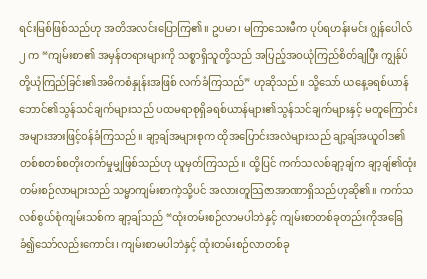ရင်းမြစ်ဖြစ်သည်ဟု အတိအလင်းပြောကြ၏။ ဥပမာ၊ မကြာသေးမီက ပုပ်ရဟန်းမင်း ဂျွန်ပေါလ် ၂ က “ကျမ်းစာ၏ အမှန်တရားများကို သစ္စာရှိသူတို့သည် အပြည့်အဝယုံကြည်စိတ်ချပြီး ကျွန်ုပ်တို့ယုံကြည်ခြင်း၏အဓိကစံနှုန်းအဖြစ် လက်ခံကြသည်” ဟုဆိုသည်။ သို့သော် ယနေ့ခရစ်ယာန်ဘောင်၏သွန်သင်ချက်များသည် ပထမရာစုရှိခရစ်ယာန်များ၏သွန်သင်ချက်များနှင့် မတူကြောင်း အများအားဖြင့်ဝန်ခံကြသည်။ ချာ့ချ်အများစုက ထိုအပြောင်းအလဲများသည် ချာ့ချ်အယူဝါဒ၏တစ်စတစ်စတိုးတက်မှုမျှဖြစ်သည်ဟု ယူမှတ်ကြသည်။ ထို့ပြင် ကက်သလစ်ချာ့ချ်က ချာ့ချ်၏ထုံးတမ်းစဉ်လာများသည် သမ္မာကျမ်းစာကဲ့သို့ပင် အလားတူသြဇာအာဏာရှိသည်ဟုဆို၏။ ကက်သလစ်စွယ်စုံကျမ်းသစ်က ချာ့ချ်သည် “ထုံးတမ်းစဉ်လာမပါဘဲနှင့် ကျမ်းစာတစ်ခုတည်းကိုအခြေခံ၍သော်လည်းကောင်း၊ ကျမ်းစာမပါဘဲနှင့် ထုံးတမ်းစဉ်လာတစ်ခု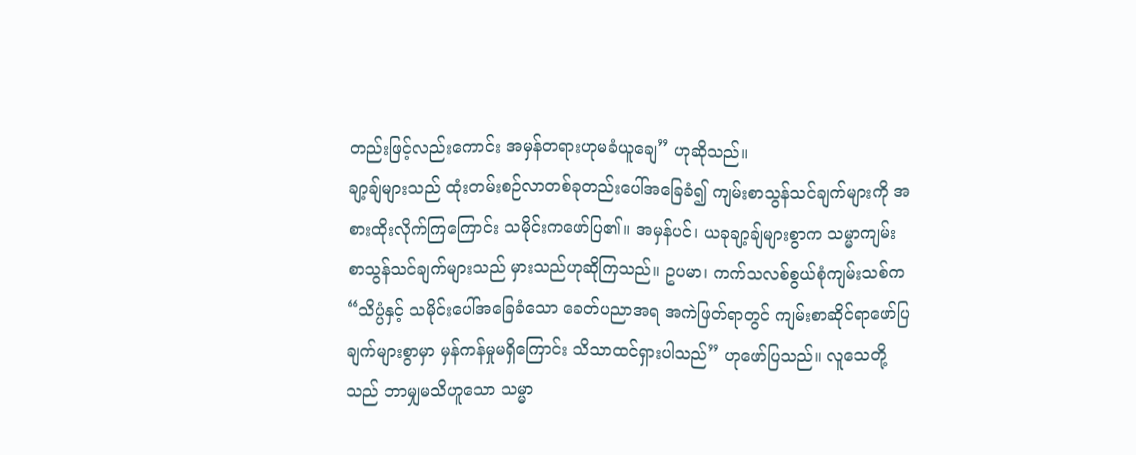တည်းဖြင့်လည်းကောင်း အမှန်တရားဟုမခံယူချေ” ဟုဆိုသည်။
ချာ့ချ်များသည် ထုံးတမ်းစဉ်လာတစ်ခုတည်းပေါ်အခြေခံ၍ ကျမ်းစာသွန်သင်ချက်များကို အစားထိုးလိုက်ကြကြောင်း သမိုင်းကဖော်ပြ၏။ အမှန်ပင်၊ ယခုချာ့ချ်များစွာက သမ္မာကျမ်းစာသွန်သင်ချက်များသည် မှားသည်ဟုဆိုကြသည်။ ဥပမာ၊ ကက်သလစ်စွယ်စုံကျမ်းသစ်က “သိပ္ပံနှင့် သမိုင်းပေါ်အခြေခံသော ခေတ်ပညာအရ အကဲဖြတ်ရာတွင် ကျမ်းစာဆိုင်ရာဖော်ပြချက်များစွာမှာ မှန်ကန်မှုမရှိကြောင်း သိသာထင်ရှားပါသည်” ဟုဖော်ပြသည်။ လူသေတို့သည် ဘာမျှမသိဟူသော သမ္မာ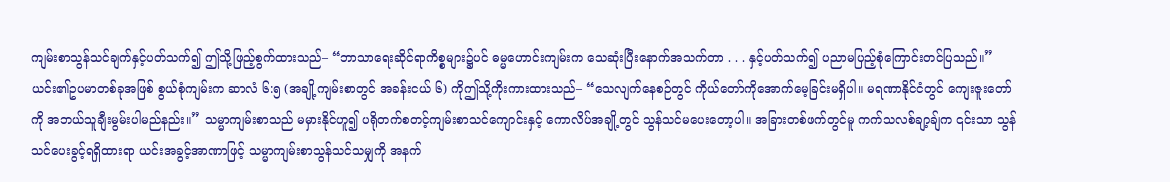ကျမ်းစာသွန်သင်ချက်နှင့်ပတ်သက်၍ ဤသို့ဖြည့်စွက်ထားသည်– “ဘာသာရေးဆိုင်ရာကိစ္စများ၌ပင် ဓမ္မဟောင်းကျမ်းက သေဆုံးပြီးနောက်အသက်တာ . . . နှင့်ပတ်သက်၍ ပညာမပြည့်စုံကြောင်းတင်ပြသည်။” ယင်း၏ဥပမာတစ်ခုအဖြစ် စွယ်စုံကျမ်းက ဆာလံ ၆:၅ (အချို့ကျမ်းစာတွင် အခန်းငယ် ၆) ကိုဤသို့ကိုးကားထားသည်– “သေလျက်နေစဉ်တွင် ကိုယ်တော်ကိုအောက်မေ့ခြင်းမရှိပါ။ မရဏာနိုင်ငံတွင် ကျေးဇူးတော်ကို အဘယ်သူချီးမွမ်းပါမည်နည်း။” သမ္မာကျမ်းစာသည် မမှားနိုင်ဟူ၍ ပရိုတက်စတင့်ကျမ်းစာသင်ကျောင်းနှင့် ကောလိပ်အချို့တွင် သွန်သင်မပေးတော့ပါ။ အခြားတစ်ဖက်တွင်မူ ကက်သလစ်ချာ့ချ်က ၎င်းသာ သွန်သင်ပေးခွင့်ရရှိထားရာ ယင်းအခွင့်အာဏာဖြင့် သမ္မာကျမ်းစာသွန်သင်သမျှကို အနက်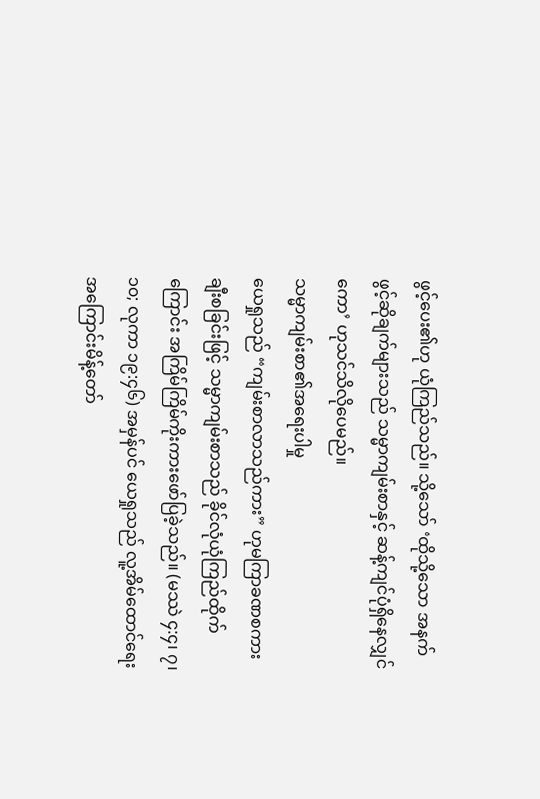ဖွင့်ပေး၏ဟု ယုံကြည်သည်။ သို့သော် ‘ထိုသို့သော အနက်ဖွင့်ဆိုချက်များသည် သမ္မာကျမ်းစာနှင့် ဆန့်ကျင်ပုံရှိနေလျှင်ကော’ ဟုသင်သိလိုပေမည်။
သမ္မာကျမ်းစာ၏အရေးပါမှု
ယေရှုသည် “ကျမ်းစာလာသည်ကား” ဟုမကြာခဏစကားချီးစခြင်းဖြင့် သမ္မာကျမ်းစာသည် ခိုင်လုံယုံကြည်ထိုက်ကြောင်း အကြိမ်ကြိမ်ကိုးကားဖော်ပြခဲ့သည်။ (မဿဲ ၄:၄၊ ၇၊ ၁၀; လုကာ ၁၉:၄၆) အမှန်ပင် ယေရှုသည် လူ့အိမ်ထောင်ရေးအကြောင်းမိန့်တော်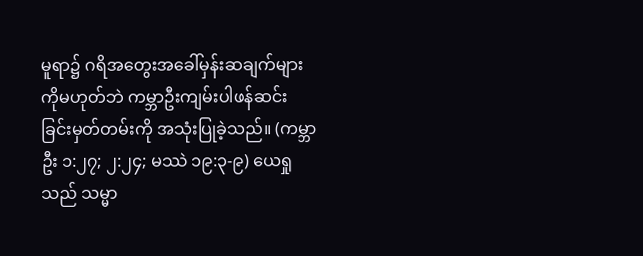မူရာ၌ ဂရိအတွေးအခေါ်မှန်းဆချက်များကိုမဟုတ်ဘဲ ကမ္ဘာဦးကျမ်းပါဖန်ဆင်းခြင်းမှတ်တမ်းကို အသုံးပြုခဲ့သည်။ (ကမ္ဘာဦး ၁:၂၇; ၂:၂၄; မဿဲ ၁၉:၃-၉) ယေရှုသည် သမ္မာ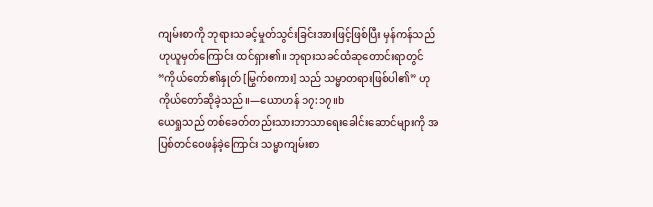ကျမ်းစာကို ဘုရားသခင့်မှုတ်သွင်းခြင်းအားဖြင့်ဖြစ်ပြီး မှန်ကန်သည်ဟုယူမှတ်ကြောင်း ထင်ရှား၏။ ဘုရားသခင်ထံဆုတောင်းရာတွင် “ကိုယ်တော်၏နှုတ် [မြွက်စကား] သည် သမ္မာတရားဖြစ်ပါ၏” ဟု ကိုယ်တော်ဆိုခဲ့သည်။—ယောဟန် ၁၇:၁၇။b
ယေရှုသည် တစ်ခေတ်တည်းသားဘာသာရေးခေါင်းဆောင်များကို အပြစ်တင်ဝေဖန်ခဲ့ကြောင်း သမ္မာကျမ်းစာ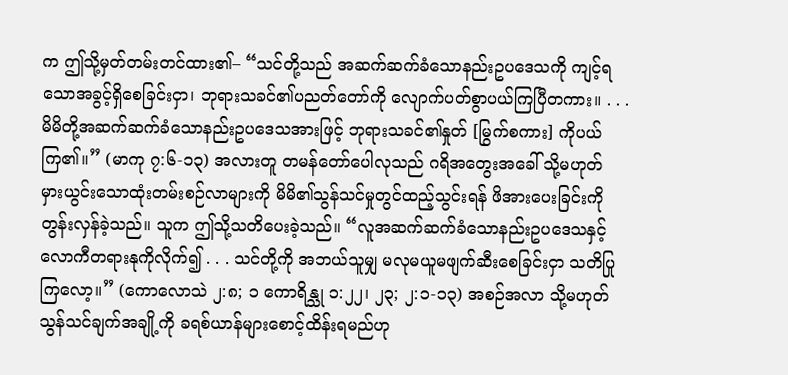က ဤသို့မှတ်တမ်းတင်ထား၏– “သင်တို့သည် အဆက်ဆက်ခံသောနည်းဥပဒေသကို ကျင့်ရသောအခွင့်ရှိစေခြင်းငှာ၊ ဘုရားသခင်၏ပညတ်တော်ကို လျောက်ပတ်စွာပယ်ကြပြီတကား။ . . . မိမိတို့အဆက်ဆက်ခံသောနည်းဥပဒေသအားဖြင့် ဘုရားသခင်၏နှုတ် [မြွက်စကား] ကိုပယ်ကြ၏။” (မာကု ၇:၆-၁၃) အလားတူ တမန်တော်ပေါလုသည် ဂရိအတွေးအခေါ် သို့မဟုတ် မှားယွင်းသောထုံးတမ်းစဉ်လာများကို မိမိ၏သွန်သင်မှုတွင်ထည့်သွင်းရန် ဖိအားပေးခြင်းကိုတွန်းလှန်ခဲ့သည်။ သူက ဤသို့သတိပေးခဲ့သည်။ “လူအဆက်ဆက်ခံသောနည်းဥပဒေသနှင့် လောကီတရားနုကိုလိုက်၍ . . . သင်တို့ကို အဘယ်သူမျှ မလုမယူမဖျက်ဆီးစေခြင်းငှာ သတိပြုကြလော့။” (ကောလောသဲ ၂:၈; ၁ ကောရိန္သု ၁:၂၂၊ ၂၃; ၂:၁-၁၃) အစဉ်အလာ သို့မဟုတ် သွန်သင်ချက်အချို့ကို ခရစ်ယာန်များစောင့်ထိန်းရမည်ဟု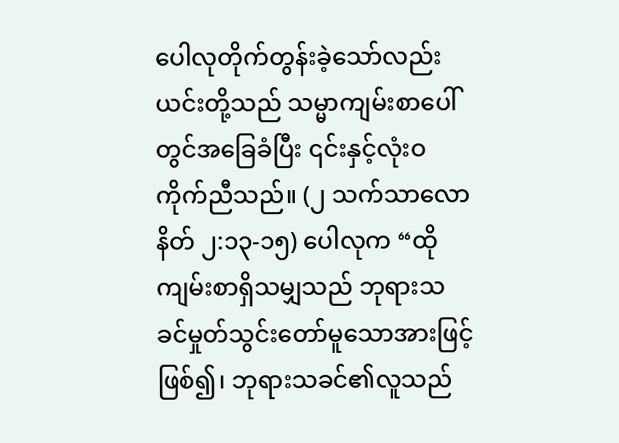ပေါလုတိုက်တွန်းခဲ့သော်လည်း ယင်းတို့သည် သမ္မာကျမ်းစာပေါ်တွင်အခြေခံပြီး ၎င်းနှင့်လုံးဝကိုက်ညီသည်။ (၂ သက်သာလောနိတ် ၂:၁၃-၁၅) ပေါလုက “ထိုကျမ်းစာရှိသမျှသည် ဘုရားသခင်မှုတ်သွင်းတော်မူသောအားဖြင့်ဖြစ်၍၊ ဘုရားသခင်၏လူသည်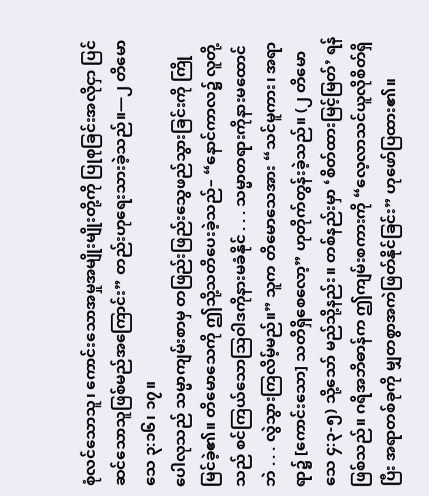စုံလင်သောသူ၊ ကောင်းသောအမှုအမျိုးမျိုးတို့ကို ပြုစုခြင်းအလိုငှာ ပြင်ဆင်သောသူဖြစ်မည်အကြောင်း” တည်းဟုရေးသားခဲ့သည်။—၂ တိမောသေ ၃:၁၆၊ ၁၇။
ပေါလုသည် သမ္မာကျမ်းစာမှ တဖြည်းဖြည်းသွေဖည်သွားခြင်းကို ကြိုမြင်ခဲ့၏။ တိမောသေကို ဤသို့သတိပေးခဲ့သည်– “နောင်ကာလ၌ လူတို့သည် စင်ကြယ်သောသြဝါဒကိုနားမခံနိုင် . . . သမ္မာတရားကိုနားမထောင်ဘဲ . . . လွဲသွားကြလိမ့်မည်။” သူက တိမောသေအား “သင်မူကား၊ အရာရာ၌ [ကောင်းသော] သတိရှိစေလော့” ဟုတိုက်တွန်းခဲ့သည်။ (၂ တိမောသေ ၄:၃-၅) သို့သော် မည်သို့နည်း။ တစ်နည်းမှာ ‘စိတ်ထားမြင့်မြတ်’ ရန်ဖြစ်သည်။ ဂရိအဘိဓာန်က ဤကျမ်းစကားကို “လေ့လာသင်ယူလိုစိတ်ရှိပြီး အရာတစ်ခုကို မျှတစွာအကဲဖြတ်နိုင်ခြင်း” ဟုဖော်ပြထား၏။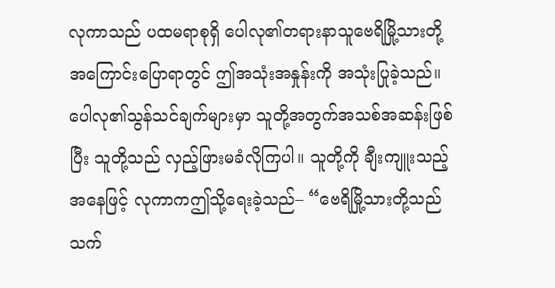လုကာသည် ပထမရာစုရှိ ပေါလု၏တရားနာသူဗေရိမြို့သားတို့အကြောင်းပြောရာတွင် ဤအသုံးအနှုန်းကို အသုံးပြုခဲ့သည်။ ပေါလု၏သွန်သင်ချက်များမှာ သူတို့အတွက်အသစ်အဆန်းဖြစ်ပြီး သူတို့သည် လှည့်ဖြားမခံလိုကြပါ။ သူတို့ကို ချီးကျူးသည့်အနေဖြင့် လုကာကဤသို့ရေးခဲ့သည်– “ဗေရိမြို့သားတို့သည် သက်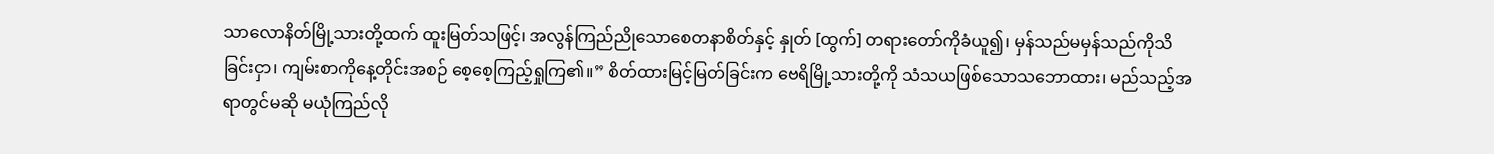သာလောနိတ်မြို့သားတို့ထက် ထူးမြတ်သဖြင့်၊ အလွန်ကြည်ညိုသောစေတနာစိတ်နှင့် နှုတ် [ထွက်] တရားတော်ကိုခံယူ၍၊ မှန်သည်မမှန်သည်ကိုသိခြင်းငှာ၊ ကျမ်းစာကိုနေ့တိုင်းအစဉ် စေ့စေ့ကြည့်ရှုကြ၏။” စိတ်ထားမြင့်မြတ်ခြင်းက ဗေရိမြို့သားတို့ကို သံသယဖြစ်သောသဘောထား၊ မည်သည့်အရာတွင်မဆို မယုံကြည်လို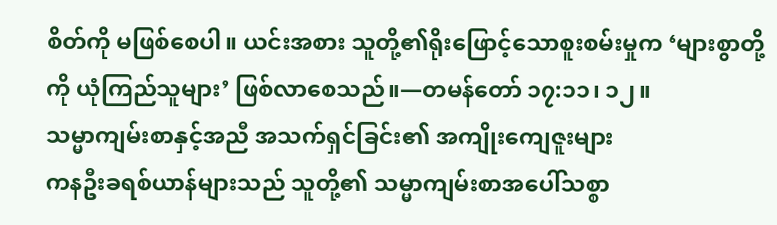စိတ်ကို မဖြစ်စေပါ။ ယင်းအစား သူတို့၏ရိုးဖြောင့်သောစူးစမ်းမှုက ‘များစွာတို့ကို ယုံကြည်သူများ’ ဖြစ်လာစေသည်။—တမန်တော် ၁၇:၁၁၊ ၁၂။
သမ္မာကျမ်းစာနှင့်အညီ အသက်ရှင်ခြင်း၏ အကျိုးကျေဇူးများ
ကနဦးခရစ်ယာန်များသည် သူတို့၏ သမ္မာကျမ်းစာအပေါ်သစ္စာ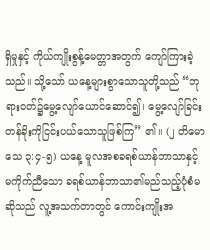ရှိမှုနှင့် ကိုယ်ကျိုးစွန့်မေတ္တာအတွက် ကျော်ကြားခဲ့သည်။ သို့သော် ယနေ့များစွာသောသူတို့သည် “ဘုရားဝတ်၌မွေ့လျော်ယောင်ဆောင်၍၊ မွေ့လျော်ခြင်းတန်ခိုးကိုငြင်းပယ်သောသူဖြစ်ကြ” ၏။ (၂ တိမောသေ ၃:၄-၅) ယနေ့ မူလအစခရစ်ယာန်ဘာသာနှင့် မကိုက်ညီသော ခရစ်ယာန်ဘာသာ၏မည်သည့်ပုံစံမဆိုသည် လူ့အသက်တာတွင် ကောင်းကျိုးအ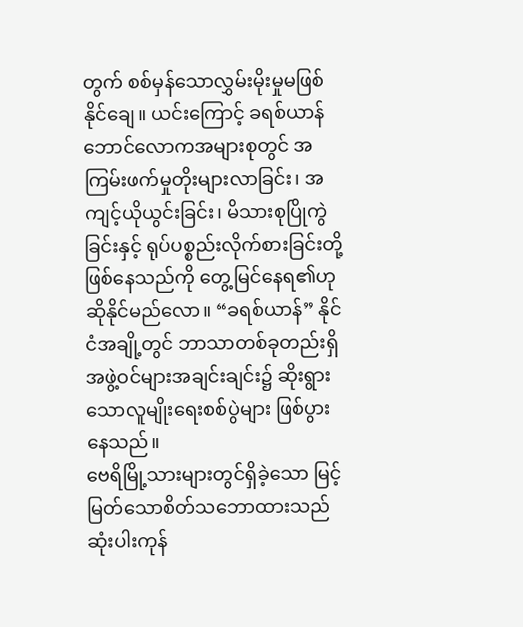တွက် စစ်မှန်သောလွှမ်းမိုးမှုမဖြစ်နိုင်ချေ။ ယင်းကြောင့် ခရစ်ယာန်ဘောင်လောကအများစုတွင် အကြမ်းဖက်မှုတိုးများလာခြင်း၊ အကျင့်ယိုယွင်းခြင်း၊ မိသားစုပြိုကွဲခြင်းနှင့် ရုပ်ပစ္စည်းလိုက်စားခြင်းတို့ဖြစ်နေသည်ကို တွေ့မြင်နေရ၏ဟု ဆိုနိုင်မည်လော။ “ခရစ်ယာန်” နိုင်ငံအချို့တွင် ဘာသာတစ်ခုတည်းရှိ အဖွဲ့ဝင်များအချင်းချင်း၌ ဆိုးရွားသောလူမျိုးရေးစစ်ပွဲများ ဖြစ်ပွားနေသည်။
ဗေရိမြို့သားများတွင်ရှိခဲ့သော မြင့်မြတ်သောစိတ်သဘောထားသည် ဆုံးပါးကုန်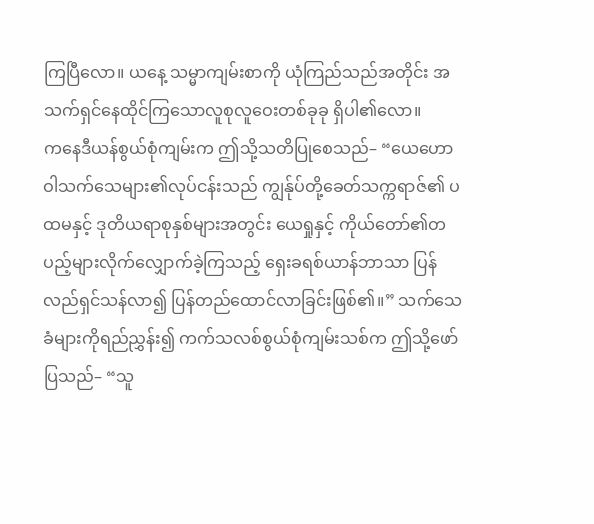ကြပြီလော။ ယနေ့ သမ္မာကျမ်းစာကို ယုံကြည်သည်အတိုင်း အသက်ရှင်နေထိုင်ကြသောလူစုလူဝေးတစ်ခုခု ရှိပါ၏လော။
ကနေဒီယန်စွယ်စုံကျမ်းက ဤသို့သတိပြုစေသည်– “ယေဟောဝါသက်သေများ၏လုပ်ငန်းသည် ကျွန်ုပ်တို့ခေတ်သက္ကရာဇ်၏ ပထမနှင့် ဒုတိယရာစုနှစ်များအတွင်း ယေရှုနှင့် ကိုယ်တော်၏တပည့်များလိုက်လျှောက်ခဲ့ကြသည့် ရှေးခရစ်ယာန်ဘာသာ ပြန်လည်ရှင်သန်လာ၍ ပြန်တည်ထောင်လာခြင်းဖြစ်၏။” သက်သေခံများကိုရည်ညွှန်း၍ ကက်သလစ်စွယ်စုံကျမ်းသစ်က ဤသို့ဖော်ပြသည်– “သူ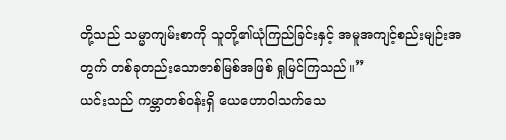တို့သည် သမ္မာကျမ်းစာကို သူတို့၏ယုံကြည်ခြင်းနှင့် အမူအကျင့်စည်းမျဉ်းအတွက် တစ်ခုတည်းသောဇာစ်မြစ်အဖြစ် ရှုမြင်ကြသည်။”
ယင်းသည် ကမ္ဘာတစ်ဝန်းရှိ ယေဟောဝါသက်သေ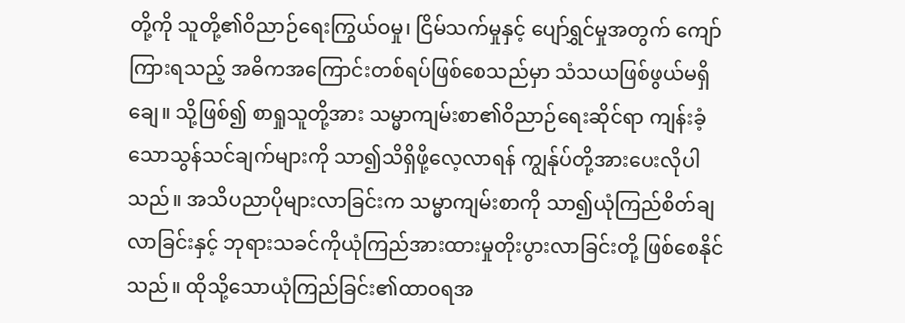တို့ကို သူတို့၏ဝိညာဉ်ရေးကြွယ်ဝမှု၊ ငြိမ်သက်မှုနှင့် ပျော်ရွှင်မှုအတွက် ကျော်ကြားရသည့် အဓိကအကြောင်းတစ်ရပ်ဖြစ်စေသည်မှာ သံသယဖြစ်ဖွယ်မရှိချေ။ သို့ဖြစ်၍ စာရှုသူတို့အား သမ္မာကျမ်းစာ၏ဝိညာဉ်ရေးဆိုင်ရာ ကျန်းခံ့သောသွန်သင်ချက်များကို သာ၍သိရှိဖို့လေ့လာရန် ကျွန်ုပ်တို့အားပေးလိုပါသည်။ အသိပညာပိုများလာခြင်းက သမ္မာကျမ်းစာကို သာ၍ယုံကြည်စိတ်ချလာခြင်းနှင့် ဘုရားသခင်ကိုယုံကြည်အားထားမှုတိုးပွားလာခြင်းတို့ ဖြစ်စေနိုင်သည်။ ထိုသို့သောယုံကြည်ခြင်း၏ထာဝရအ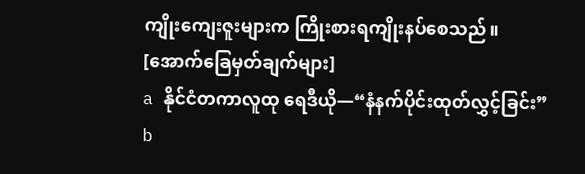ကျိုးကျေးဇူးများက ကြိုးစားရကျိုးနပ်စေသည်။
[အောက်ခြေမှတ်ချက်များ]
a နိုင်ငံတကာလူထု ရေဒီယို—“နံနက်ပိုင်းထုတ်လွှင့်ခြင်း”
b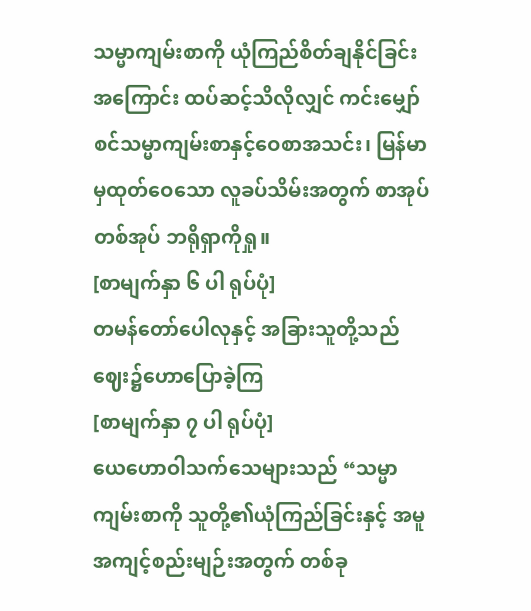သမ္မာကျမ်းစာကို ယုံကြည်စိတ်ချနိုင်ခြင်းအကြောင်း ထပ်ဆင့်သိလိုလျှင် ကင်းမျှော်စင်သမ္မာကျမ်းစာနှင့်ဝေစာအသင်း၊ မြန်မာမှထုတ်ဝေသော လူခပ်သိမ်းအတွက် စာအုပ်တစ်အုပ် ဘရိုရှာကိုရှု။
[စာမျက်နှာ ၆ ပါ ရုပ်ပုံ]
တမန်တော်ပေါလုနှင့် အခြားသူတို့သည် ဈေး၌ဟောပြောခဲ့ကြ
[စာမျက်နှာ ၇ ပါ ရုပ်ပုံ]
ယေဟောဝါသက်သေများသည် “သမ္မာကျမ်းစာကို သူတို့၏ယုံကြည်ခြင်းနှင့် အမူအကျင့်စည်းမျဉ်းအတွက် တစ်ခု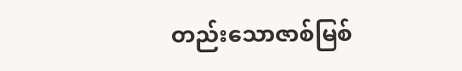တည်းသောဇာစ်မြစ်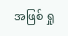အဖြစ် ရှု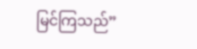မြင်ကြသည်”